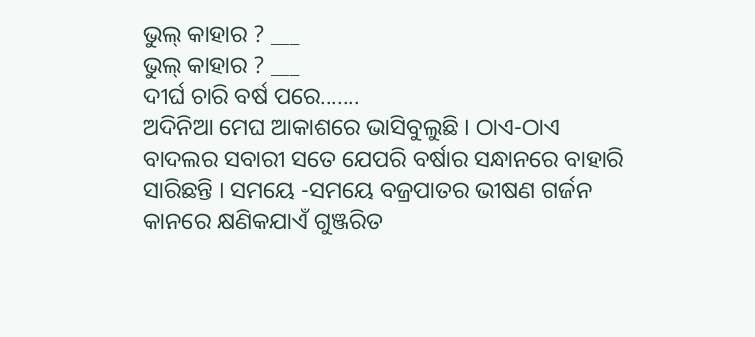ଭୁଲ୍ କାହାର ? ___
ଭୁଲ୍ କାହାର ? ___
ଦୀର୍ଘ ଚାରି ବର୍ଷ ପରେ.......
ଅଦିନିଆ ମେଘ ଆକାଶରେ ଭାସିବୁଲୁଛି । ଠାଏ-ଠାଏ ବାଦଲର ସବାରୀ ସତେ ଯେପରି ବର୍ଷାର ସନ୍ଧାନରେ ବାହାରି ସାରିଛନ୍ତି । ସମୟେ -ସମୟେ ବଜ୍ରପାତର ଭୀଷଣ ଗର୍ଜନ କାନରେ କ୍ଷଣିକଯାଏଁ ଗୁଞ୍ଜରିତ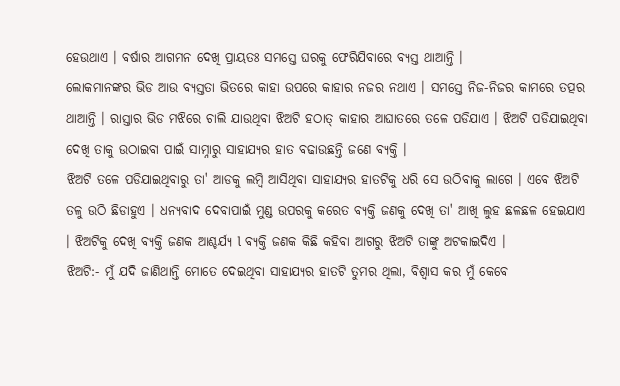ହେଉଥାଏ । ବର୍ଷାର ଆଗମନ ଦେଖି ପ୍ରାୟତଃ ସମସ୍ତେ ଘରକୁ ଫେରିଯିବାରେ ବ୍ୟସ୍ତ ଥାଆନ୍ତି ।
ଲୋକମାନଙ୍କର ଭିଡ ଆଉ ବ୍ୟସ୍ତତା ଭିତରେ କାହା ଉପରେ କାହାର ନଜର ନଥାଏ । ସମସ୍ତେ ନିଜ-ନିଜର କାମରେ ତତ୍ପର ଥାଆନ୍ତି । ରାସ୍ତାର ଭିଡ ମଝିରେ ଚାଲି ଯାଉଥିବା ଝିଅଟି ହଠାତ୍ କାହାର ଆଘାତରେ ତଳେ ପଡିଯାଏ । ଝିଅଟି ପଡିଯାଇଥିବା ଦେଖି ତାକୁ ଉଠାଇବା ପାଇଁ ସାମ୍ନାରୁ ସାହାଯ୍ୟର ହାତ ବଢାଉଛନ୍ତି ଜଣେ ବ୍ୟକ୍ତି ।
ଝିଅଟି ତଳେ ପଡିଯାଇଥିବାରୁ ତା' ଆଡକୁ ଲମ୍ବି ଆସିଥିବା ସାହାଯ୍ୟର ହାତଟିକୁ ଧରି ସେ ଉଠିବାକୁ ଲାଗେ । ଏବେ ଝିଅଟି ତଳୁ ଉଠି ଛିଡାହୁଏ । ଧନ୍ୟବାଦ ଦେବାପାଇଁ ମୁଣ୍ଡ ଉପରକୁ କରେତ ବ୍ୟକ୍ତି ଜଣକୁ ଦେଖି ତା' ଆଖି ଲୁହ ଛଳଛଳ ହେଇଯାଏ । ଝିଅଟିକୁ ଦେଖି ବ୍ୟକ୍ତି ଜଣକ ଆଶ୍ଚର୍ଯ୍ୟ l ବ୍ୟକ୍ତି ଜଣକ କିଛି କହିବା ଆଗରୁ ଝିଅଟି ତାଙ୍କୁ ଅଟକାଇଦିଏ ।
ଝିଅଟି:- ମୁଁ ଯଦି ଜାଣିଥାନ୍ତି ମୋତେ ଦେଇଥିବା ସାହାଯ୍ୟର ହାତଟି ତୁମର ଥିଲା, ବିଶ୍ୱାସ କର ମୁଁ କେବେ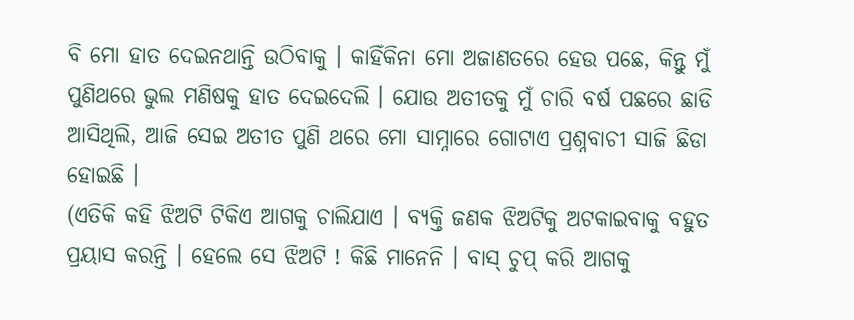ବି ମୋ ହାତ ଦେଇନଥାନ୍ତି ଉଠିବାକୁ । କାହିଁକିନା ମୋ ଅଜାଣତରେ ହେଉ ପଛେ, କିନ୍ତୁ ମୁଁ ପୁଣିଥରେ ଭୁଲ ମଣିଷକୁ ହାତ ଦେଇଦେଲି । ଯୋଉ ଅତୀତକୁ ମୁଁ ଚାରି ବର୍ଷ ପଛରେ ଛାଡି ଆସିଥିଲି, ଆଜି ସେଇ ଅତୀତ ପୁଣି ଥରେ ମୋ ସାମ୍ନାରେ ଗୋଟାଏ ପ୍ରଶ୍ନବାଚୀ ସାଜି ଛିଡା ହୋଇଛି ।
(ଏତିକି କହି ଝିଅଟି ଟିକିଏ ଆଗକୁ ଚାଲିଯାଏ । ବ୍ୟକ୍ତି ଜଣକ ଝିଅଟିକୁ ଅଟକାଇବାକୁ ବହୁତ ପ୍ରୟାସ କରନ୍ତି । ହେଲେ ସେ ଝିଅଟି ! କିଛି ମାନେନି । ବାସ୍ ଚୁପ୍ କରି ଆଗକୁ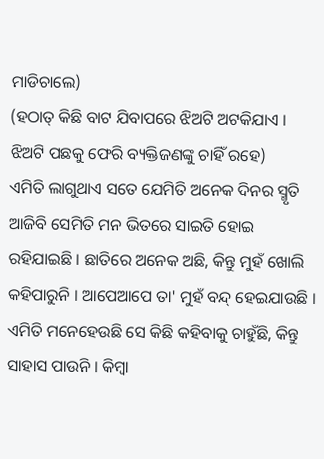ମାଡିଚାଲେ)
(ହଠାତ୍ କିଛି ବାଟ ଯିବାପରେ ଝିଅଟି ଅଟକିଯାଏ । ଝିଅଟି ପଛକୁ ଫେରି ବ୍ୟକ୍ତିଜଣଙ୍କୁ ଚାହିଁ ରହେ)
ଏମିତି ଲାଗୁଥାଏ ସତେ ଯେମିତି ଅନେକ ଦିନର ସ୍ମୃତି ଆଜିବି ସେମିତି ମନ ଭିତରେ ସାଇତି ହୋଇ ରହିଯାଇଛି । ଛାତିରେ ଅନେକ ଅଛି, କିନ୍ତୁ ମୁହଁ ଖୋଲି କହିପାରୁନି । ଆପେଆପେ ତା' ମୁହଁ ବନ୍ଦ୍ ହେଇଯାଉଛି । ଏମିତି ମନେହେଉଛି ସେ କିଛି କହିବାକୁ ଚାହୁଁଛି, କିନ୍ତୁ ସାହାସ ପାଉନି । କିମ୍ବା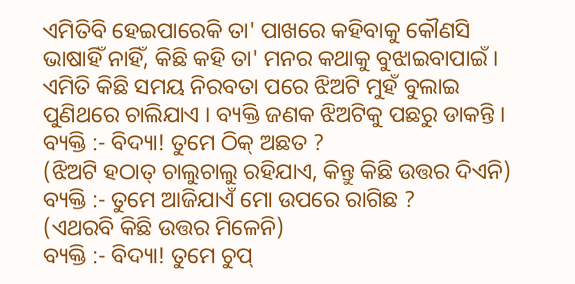ଏମିତିବି ହେଇପାରେକି ତା' ପାଖରେ କହିବାକୁ କୌଣସି ଭାଷାହିଁ ନାହିଁ, କିଛି କହି ତା' ମନର କଥାକୁ ବୁଝାଇବାପାଇଁ ।
ଏମିତି କିଛି ସମୟ ନିରବତା ପରେ ଝିଅଟି ମୁହଁ ବୁଲାଇ ପୁଣିଥରେ ଚାଲିଯାଏ । ବ୍ୟକ୍ତି ଜଣକ ଝିଅଟିକୁ ପଛରୁ ଡାକନ୍ତି ।
ବ୍ୟକ୍ତି :- ବିଦ୍ୟା! ତୁମେ ଠିକ୍ ଅଛତ ?
(ଝିଅଟି ହଠାତ୍ ଚାଲୁଚାଲୁ ରହିଯାଏ, କିନ୍ତୁ କିଛି ଉତ୍ତର ଦିଏନି)
ବ୍ୟକ୍ତି :- ତୁମେ ଆଜିଯାଏଁ ମୋ ଉପରେ ରାଗିଛ ?
(ଏଥରବି କିଛି ଉତ୍ତର ମିଳେନି)
ବ୍ୟକ୍ତି :- ବିଦ୍ୟା! ତୁମେ ଚୁପ୍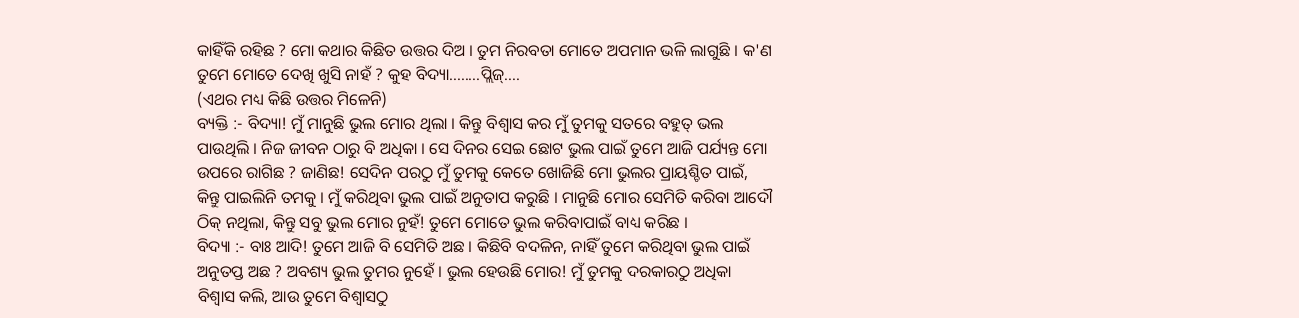କାହିଁକି ରହିଛ ? ମୋ କଥାର କିଛିତ ଉତ୍ତର ଦିଅ । ତୁମ ନିରବତା ମୋତେ ଅପମାନ ଭଳି ଲାଗୁଛି । କ'ଣ ତୁମେ ମୋତେ ଦେଖି ଖୁସି ନାହଁ ? କୁହ ବିଦ୍ୟା........ପ୍ଲିଜ୍....
(ଏଥର ମଧ୍ୟ କିଛି ଉତ୍ତର ମିଳେନି)
ବ୍ୟକ୍ତି :- ବିଦ୍ୟା! ମୁଁ ମାନୁଛି ଭୁଲ ମୋର ଥିଲା । କିନ୍ତୁ ବିଶ୍ୱାସ କର ମୁଁ ତୁମକୁ ସତରେ ବହୁତ୍ ଭଲ ପାଉଥିଲି । ନିଜ ଜୀବନ ଠାରୁ ବି ଅଧିକା । ସେ ଦିନର ସେଇ ଛୋଟ ଭୁଲ ପାଇଁ ତୁମେ ଆଜି ପର୍ଯ୍ୟନ୍ତ ମୋ ଉପରେ ରାଗିଛ ? ଜାଣିଛ! ସେଦିନ ପରଠୁ ମୁଁ ତୁମକୁ କେତେ ଖୋଜିଛି ମୋ ଭୁଲର ପ୍ରାୟଶ୍ଚିତ ପାଇଁ, କିନ୍ତୁ ପାଇଲିନି ତମକୁ । ମୁଁ କରିଥିବା ଭୁଲ ପାଇଁ ଅନୁତାପ କରୁଛି । ମାନୁଛି ମୋର ସେମିତି କରିବା ଆଦୌ ଠିକ୍ ନଥିଲା, କିନ୍ତୁ ସବୁ ଭୁଲ ମୋର ନୁହଁ! ତୁମେ ମୋତେ ଭୁଲ କରିବାପାଇଁ ବାଧ୍ୟ କରିଛ ।
ବିଦ୍ୟା :- ବାଃ ଆଦି! ତୁମେ ଆଜି ବି ସେମିତି ଅଛ । କିଛିବି ବଦଳିନ, ନାହିଁ ତୁମେ କରିଥିବା ଭୁଲ ପାଇଁ ଅନୁତପ୍ତ ଅଛ ? ଅବଶ୍ୟ ଭୁଲ ତୁମର ନୁହେଁ । ଭୁଲ ହେଉଛି ମୋର! ମୁଁ ତୁମକୁ ଦରକାରଠୁ ଅଧିକା ବିଶ୍ୱାସ କଲି, ଆଉ ତୁମେ ବିଶ୍ୱାସଠୁ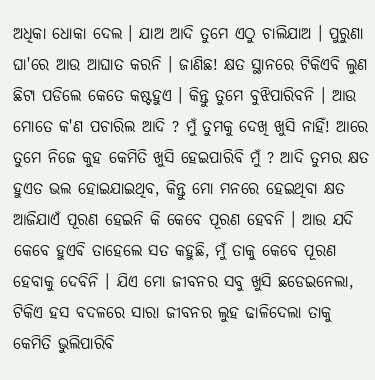ଅଧିକା ଧୋକା ଦେଲ । ଯାଅ ଆଦି ତୁମେ ଏଠୁ ଚାଲିଯାଅ । ପୁରୁଣା ଘା'ରେ ଆଉ ଆଘାତ କରନି । ଜାଣିଛ! କ୍ଷତ ସ୍ଥାନରେ ଟିକିଏବି ଲୁଣ ଛିଟା ପଡିଲେ କେତେ କଷ୍ଟହୁଏ । କିନ୍ତୁ ତୁମେ ବୁଝିପାରିବନି । ଆଉ ମୋତେ କ'ଣ ପଚାରିଲ ଆଦି ? ମୁଁ ତୁମକୁ ଦେଖି ଖୁସି ନାହିଁ! ଆରେ ତୁମେ ନିଜେ କୁହ କେମିତି ଖୁସି ହେଇପାରିବି ମୁଁ ? ଆଦି ତୁମର କ୍ଷତ ହୁଏତ ଭଲ ହୋଇଯାଇଥିବ, କିନ୍ତୁ ମୋ ମନରେ ହେଇଥିବା କ୍ଷତ ଆଜିଯାଏଁ ପୂରଣ ହେଇନି କି କେବେ ପୂରଣ ହେବନି । ଆଉ ଯଦି କେବେ ହୁଏବି ତାହେଲେ ସତ କହୁଛି, ମୁଁ ତାକୁ କେବେ ପୂରଣ ହେବାକୁ ଦେବିନି । ଯିଏ ମୋ ଜୀବନର ସବୁ ଖୁସି ଛଡେଇନେଲା, ଟିକିଏ ହସ ବଦଳରେ ସାରା ଜୀବନର ଲୁହ ଢାଳିଦେଲା ତାକୁ କେମିତି ଭୁଲିପାରିବି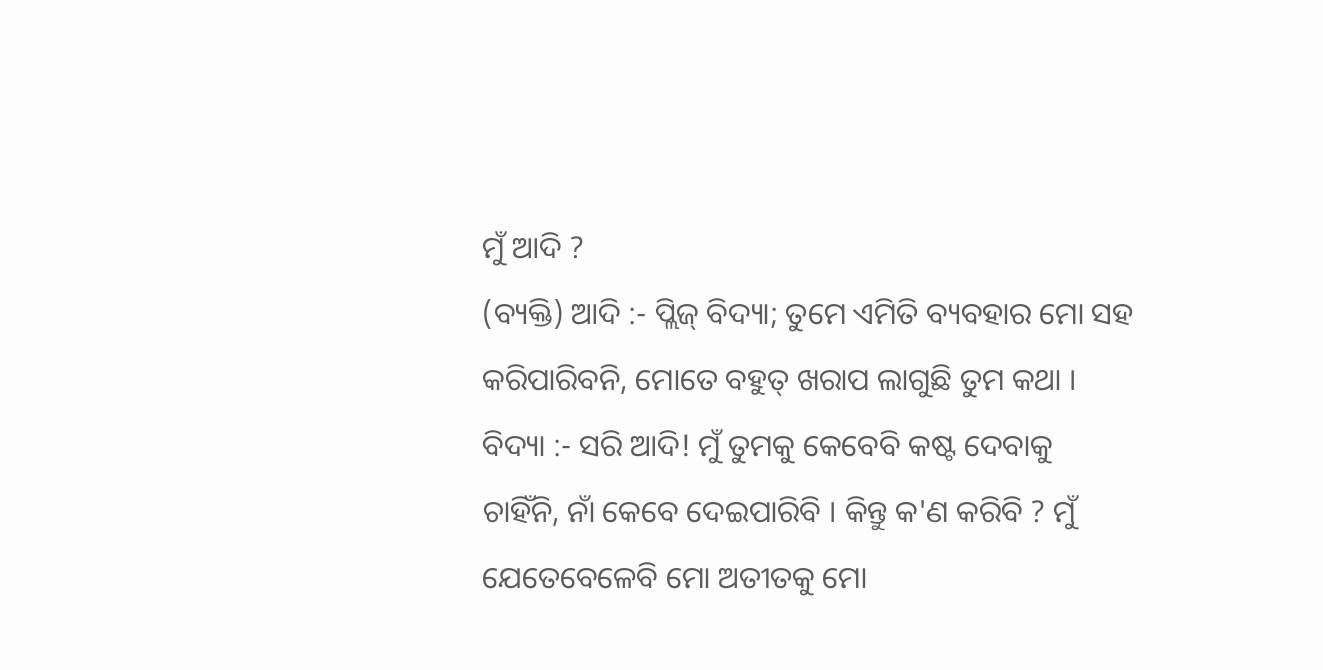ମୁଁ ଆଦି ?
(ବ୍ୟକ୍ତି) ଆଦି :- ପ୍ଲିଜ୍ ବିଦ୍ୟା; ତୁମେ ଏମିତି ବ୍ୟବହାର ମୋ ସହ କରିପାରିବନି, ମୋତେ ବହୁତ୍ ଖରାପ ଲାଗୁଛି ତୁମ କଥା ।
ବିଦ୍ୟା :- ସରି ଆଦି! ମୁଁ ତୁମକୁ କେବେବି କଷ୍ଟ ଦେବାକୁ ଚାହିଁନି, ନାଁ କେବେ ଦେଇପାରିବି । କିନ୍ତୁ କ'ଣ କରିବି ? ମୁଁ ଯେତେବେଳେବି ମୋ ଅତୀତକୁ ମୋ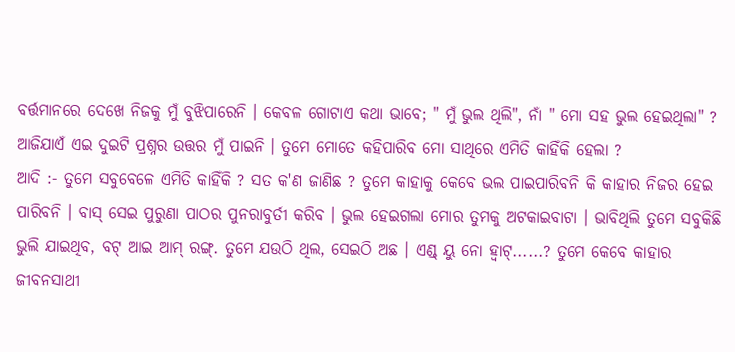ବର୍ତ୍ତମାନରେ ଦେଖେ ନିଜକୁ ମୁଁ ବୁଝିପାରେନି । କେବଳ ଗୋଟାଏ କଥା ଭାବେ; " ମୁଁ ଭୁଲ ଥିଲି", ନାଁ " ମୋ ସହ ଭୁଲ ହେଇଥିଲା" ? ଆଜିଯାଏଁ ଏଇ ଦୁଇଟି ପ୍ରଶ୍ନର ଉତ୍ତର ମୁଁ ପାଇନି । ତୁମେ ମୋତେ କହିପାରିବ ମୋ ସାଥିରେ ଏମିତି କାହିଁକି ହେଲା ?
ଆଦି :- ତୁମେ ସବୁବେଳେ ଏମିତି କାହିଁକି ? ସତ କ'ଣ ଜାଣିଛ ? ତୁମେ କାହାକୁ କେବେ ଭଲ ପାଇପାରିବନି କି କାହାର ନିଜର ହେଇ ପାରିବନି । ବାସ୍ ସେଇ ପୁରୁଣା ପାଠର ପୁନରାବୁର୍ତୀ କରିବ । ଭୁଲ ହେଇଗଲା ମୋର ତୁମକୁ ଅଟକାଇବାଟା । ଭାବିଥିଲି ତୁମେ ସବୁକିଛି ଭୁଲି ଯାଇଥିବ, ବଟ୍ ଆଇ ଆମ୍ ରଙ୍ଗ୍. ତୁମେ ଯଉଠି ଥିଲ, ସେଇଠି ଅଛ । ଏଣ୍ଡ୍ ୟୁ ନୋ ହ୍ୱାଟ୍......? ତୁମେ କେବେ କାହାର ଜୀବନସାଥୀ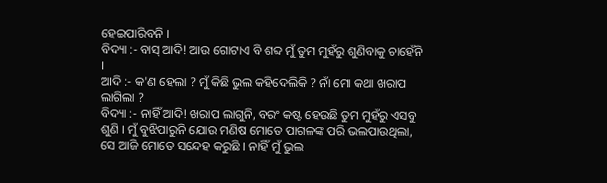ହେଇପାରିବନି ।
ବିଦ୍ୟା :- ବାସ୍ ଆଦି! ଆଉ ଗୋଟାଏ ବି ଶବ୍ଦ ମୁଁ ତୁମ ମୁହଁରୁ ଶୁଣିବାକୁ ଚାହେଁନି ।
ଆଦି :- କ'ଣ ହେଲା ? ମୁଁ କିଛି ଭୁଲ କହିଦେଲିକି ? ନାଁ ମୋ କଥା ଖରାପ ଲାଗିଲା ?
ବିଦ୍ୟା :- ନାହିଁ ଆଦି! ଖରାପ ଲାଗୁନି, ବରଂ କଷ୍ଟ ହେଉଛି ତୁମ ମୁହଁରୁ ଏସବୁ ଶୁଣି । ମୁଁ ବୁଝିପାରୁନି ଯୋଉ ମଣିଷ ମୋତେ ପାଗଳଙ୍କ ପରି ଭଲପାଉଥିଲା, ସେ ଆଜି ମୋତେ ସନ୍ଦେହ କରୁଛି । ନାହିଁ ମୁଁ ଭୁଲ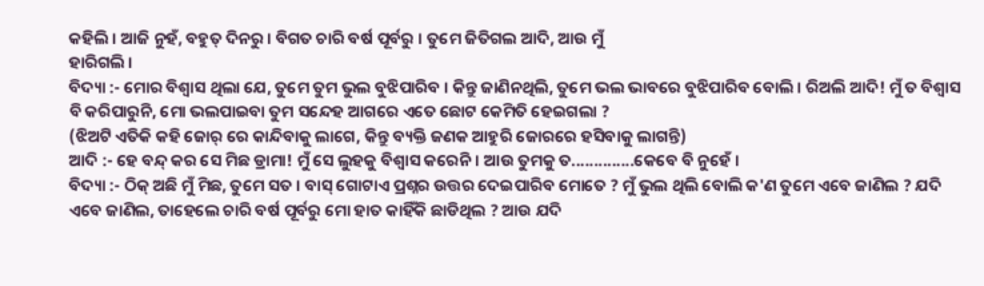କହିଲି । ଆଜି ନୁହଁ, ବହୁତ୍ ଦିନରୁ । ବିଗତ ଚାରି ବର୍ଷ ପୂର୍ବରୁ । ତୁମେ ଜିତିଗଲ ଆଦି, ଆଉ ମୁଁ
ହାରିଗଲି ।
ବିଦ୍ୟା :- ମୋର ବିଶ୍ୱାସ ଥିଲା ଯେ, ତୁମେ ତୁମ ଭୁଲ ବୁଝିପାରିବ । କିନ୍ତୁ ଜାଣିନଥିଲି, ତୁମେ ଭଲ ଭାବରେ ବୁଝିପାରିବ ବୋଲି । ରିଅଲି ଆଦି! ମୁଁ ତ ବିଶ୍ୱାସ ବି କରିପାରୁନି, ମୋ ଭଲପାଇବା ତୁମ ସନ୍ଦେହ ଆଗରେ ଏତେ ଛୋଟ କେମିତି ହେଇଗଲା ?
(ଝିଅଟି ଏତିକି କହି ଜୋର୍ ରେ କାନ୍ଦିବାକୁ ଲାଗେ, କିନ୍ତୁ ବ୍ୟକ୍ତି ଜଣକ ଆହୁରି ଜୋରରେ ହସିବାକୁ ଲାଗନ୍ତି)
ଆଦି :- ହେ ବନ୍ଦ୍ କର ସେ ମିଛ ଡ୍ରାମା! ମୁଁ ସେ ଲୁହକୁ ବିଶ୍ୱାସ କରେନି । ଆଉ ତୁମକୁ ତ..............କେବେ ବି ନୁହେଁ ।
ବିଦ୍ୟା :- ଠିକ୍ ଅଛି ମୁଁ ମିଛ, ତୁମେ ସତ । ବାସ୍ ଗୋଟାଏ ପ୍ରଶ୍ନର ଉତ୍ତର ଦେଇପାରିବ ମୋତେ ? ମୁଁ ଭୁଲ ଥିଲି ବୋଲି କ'ଣ ତୁମେ ଏବେ ଜାଣିଲ ? ଯଦି ଏବେ ଜାଣିଲ, ତାହେଲେ ଚାରି ବର୍ଷ ପୂର୍ବରୁ ମୋ ହାତ କାହିଁକି ଛାଡିଥିଲ ? ଆଉ ଯଦି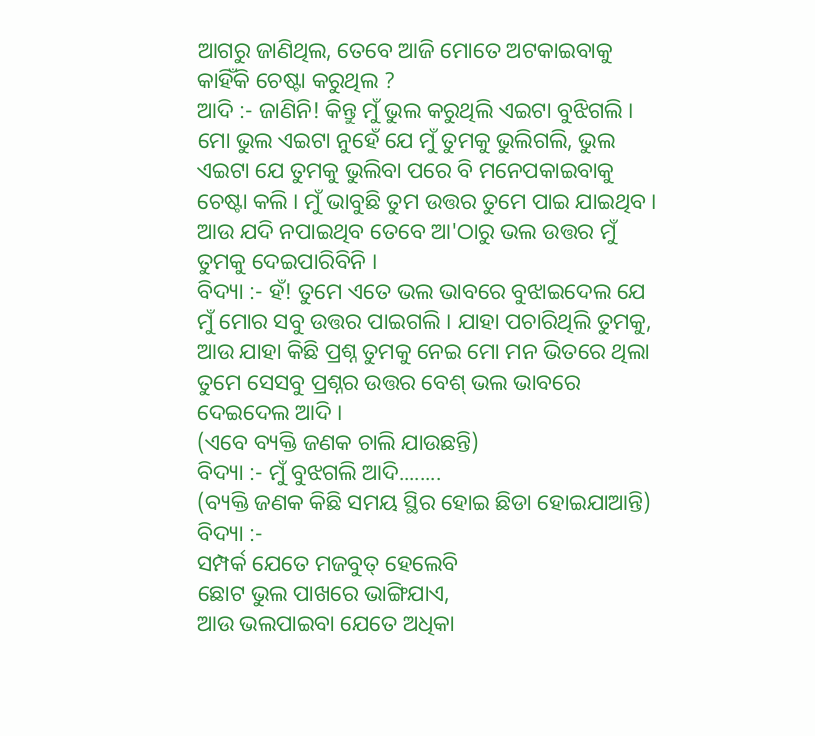ଆଗରୁ ଜାଣିଥିଲ, ତେବେ ଆଜି ମୋତେ ଅଟକାଇବାକୁ କାହିଁକି ଚେଷ୍ଟା କରୁଥିଲ ?
ଆଦି :- ଜାଣିନି! କିନ୍ତୁ ମୁଁ ଭୁଲ କରୁଥିଲି ଏଇଟା ବୁଝିଗଲି । ମୋ ଭୁଲ ଏଇଟା ନୁହେଁ ଯେ ମୁଁ ତୁମକୁ ଭୁଲିଗଲି, ଭୁଲ ଏଇଟା ଯେ ତୁମକୁ ଭୁଲିବା ପରେ ବି ମନେପକାଇବାକୁ ଚେଷ୍ଟା କଲି । ମୁଁ ଭାବୁଛି ତୁମ ଉତ୍ତର ତୁମେ ପାଇ ଯାଇଥିବ । ଆଉ ଯଦି ନପାଇଥିବ ତେବେ ଆ'ଠାରୁ ଭଲ ଉତ୍ତର ମୁଁ ତୁମକୁ ଦେଇପାରିବିନି ।
ବିଦ୍ୟା :- ହଁ! ତୁମେ ଏତେ ଭଲ ଭାବରେ ବୁଝାଇଦେଲ ଯେ ମୁଁ ମୋର ସବୁ ଉତ୍ତର ପାଇଗଲି । ଯାହା ପଚାରିଥିଲି ତୁମକୁ, ଆଉ ଯାହା କିଛି ପ୍ରଶ୍ନ ତୁମକୁ ନେଇ ମୋ ମନ ଭିତରେ ଥିଲା ତୁମେ ସେସବୁ ପ୍ରଶ୍ନର ଉତ୍ତର ବେଶ୍ ଭଲ ଭାବରେ ଦେଇଦେଲ ଆଦି ।
(ଏବେ ବ୍ୟକ୍ତି ଜଣକ ଚାଲି ଯାଉଛନ୍ତି)
ବିଦ୍ୟା :- ମୁଁ ବୁଝଗଲି ଆଦି........
(ବ୍ୟକ୍ତି ଜଣକ କିଛି ସମୟ ସ୍ଥିର ହୋଇ ଛିଡା ହୋଇଯାଆନ୍ତି)
ବିଦ୍ୟା :-
ସମ୍ପର୍କ ଯେତେ ମଜବୁତ୍ ହେଲେବି
ଛୋଟ ଭୁଲ ପାଖରେ ଭାଙ୍ଗିଯାଏ,
ଆଉ ଭଲପାଇବା ଯେତେ ଅଧିକା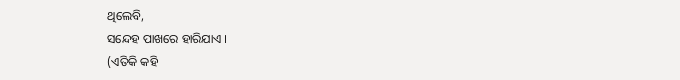ଥିଲେବି,
ସନ୍ଦେହ ପାଖରେ ହାରିଯାଏ ।
(ଏତିକି କହି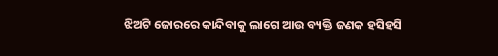ଝିଅଟି ଜୋରରେ କାନ୍ଦିବାକୁ ଲାଗେ ଆଉ ବ୍ୟକ୍ତି ଜଣକ ହସିହସି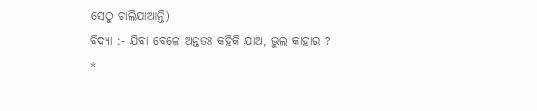ସେଠୁ ଚାଲିଯାଆନ୍ତି)
ବିଦ୍ୟା :- ଯିବା ବେଳେ ଅନ୍ତତଃ କହିକି ଯାଅ, ଭୁଲ କାହାର ?
*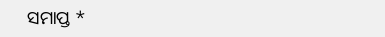ସମାପ୍ତ *